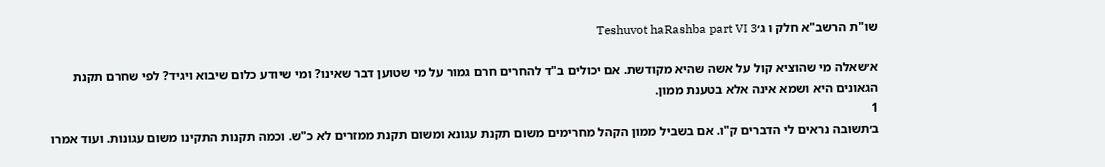שו"ת הרשב"א חלק ו ג׳Teshuvot haRashba part VI 3

א׳שאלה מי שהוציא קול על אשה שהיא מקודשת. אם יכולים ב"ד להחרים חרם גמור על מי שטוען דבר שאינו? ומי שיודע כלום שיבוא ויגיד? לפי שחרם תקנת הגאונים היא ושמא אינה אלא בטענת ממון.
1
ב׳תשובה נראים לי הדברים ק"ו. אם בשביל ממון הקהל מחרימים משום תקנת עגונא ומשום תקנת ממזרים לא כ"ש. וכמה תקנות התקינו משום עגונות. ועוד אמרו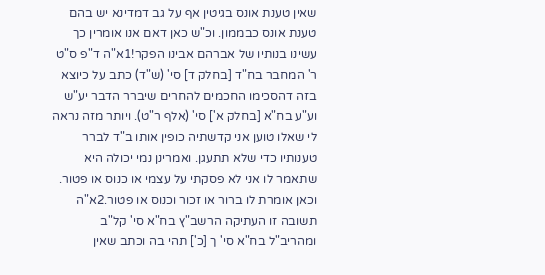שאין טענת אונס בגיטין אף על גב דמדינא יש בהם טענת אונס כבממון. וכ"ש כאן דאם אנו אומרין כך עשינו בנותיו של אברהם אבינו הפקר!1א"ה ד"פ ס"ט ר' המחבר בח"ד [בחלק ד] סי' (ש"ד) כתב על כיוצא בזה דהסכימו החכמים להחרים שיברר הדבר יע"ש וע"ע בח"א [בחלק א'] סי' (אלף ר"ט). ויותר מזה נראה לי שאלו טוען אני קדשתיה כופין אותו ב"ד לברר טענותיו כדי שלא תתעגן. ואמרינן נמי יכולה היא שתאמר לו אני לא פסקתי על עצמי או כנוס או פטור. וכאן אומרת לו ברור או זכור וכנוס או פטור.2א"ה תשובה זו העתיקה הרשב"ץ בח"א סי' קל"ב ומהריב"ל בח"א סי' ך [כ'] תהי בה וכתב שאין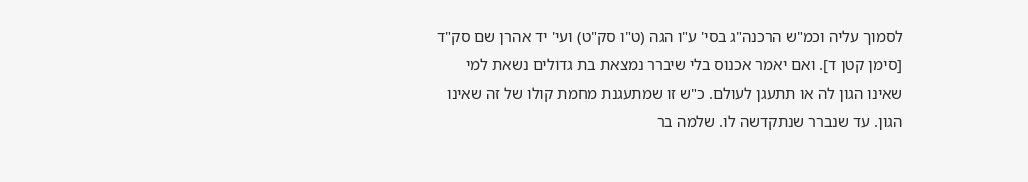לסמוך עליה וכמ"ש הרכנה"ג בסי' ע"ו הגה (ט"ו סק"ט) ועי' יד אהרן שם סק"ד [סימן קטן ד]. ואם יאמר אכנוס בלי שיברר נמצאת בת גדולים נשאת למי שאינו הגון לה או תתעגן לעולם. כ"ש זו שמתעגנת מחמת קולו של זה שאינו הגון. עד שנברר שנתקדשה לו. שלמה בר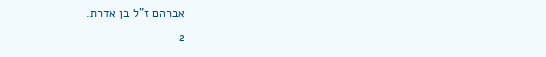אברהם ז"ל בן אדרת.
2